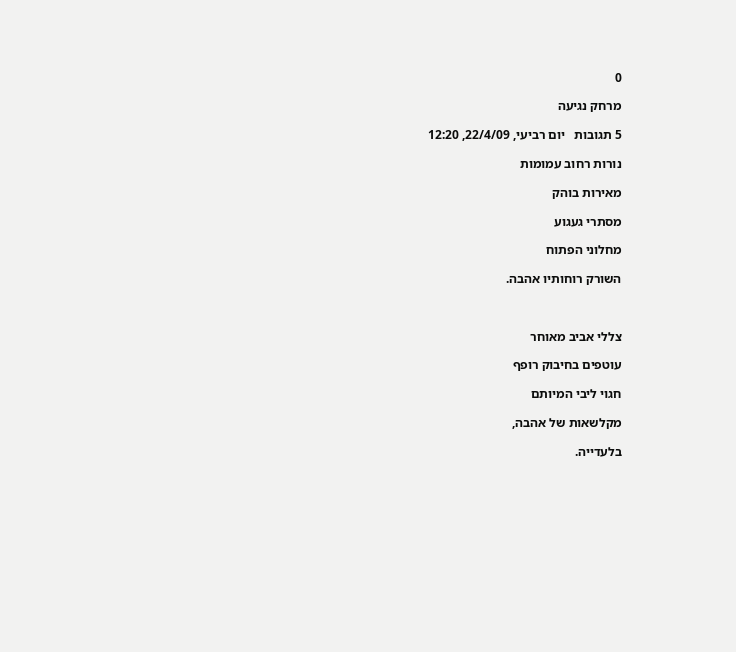0

מרחק נגיעה

5 תגובות   יום רביעי, 22/4/09, 12:20

נורות רחוב עמומות

מאירות בוהק

מסתרי געגוע

מחלוני הפתוח

השורק רוחותיו אהבה.



צללי אביב מאוחר

עוטפים בחיבוק רופף

חגוי ליבי המיותם

מקלשאות של אהבה,

בלעדייה.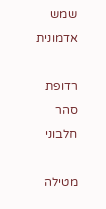שמש אדמונית

רדופת סהר חלבוני

מטילה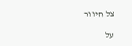צל חיוור

על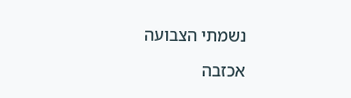נשמתי הצבועה

אכזבה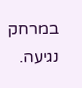במרחק נגיעה.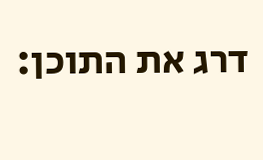דרג את התוכן: